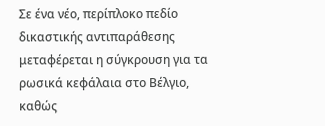Σε ένα νέο, περίπλοκο πεδίο δικαστικής αντιπαράθεσης μεταφέρεται η σύγκρουση για τα ρωσικά κεφάλαια στο Βέλγιο, καθώς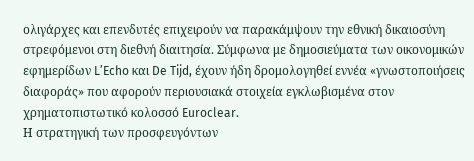ολιγάρχες και επενδυτές επιχειρούν να παρακάμψουν την εθνική δικαιοσύνη στρεφόμενοι στη διεθνή διαιτησία. Σύμφωνα με δημοσιεύματα των οικονομικών εφημερίδων L’Echo και De Tijd, έχουν ήδη δρομολογηθεί εννέα «γνωστοποιήσεις διαφοράς» που αφορούν περιουσιακά στοιχεία εγκλωβισμένα στον χρηματοπιστωτικό κολοσσό Euroclear.
Η στρατηγική των προσφευγόντων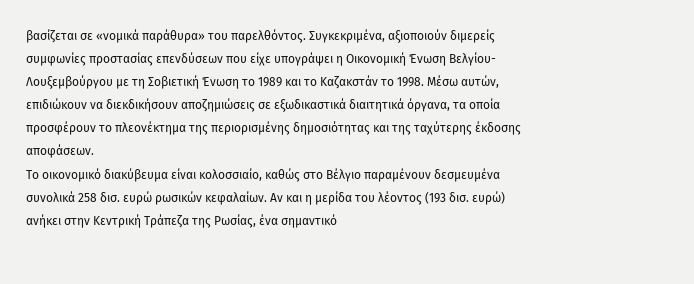βασίζεται σε «νομικά παράθυρα» του παρελθόντος. Συγκεκριμένα, αξιοποιούν διμερείς συμφωνίες προστασίας επενδύσεων που είχε υπογράψει η Οικονομική Ένωση Βελγίου-Λουξεμβούργου με τη Σοβιετική Ένωση το 1989 και το Καζακστάν το 1998. Μέσω αυτών, επιδιώκουν να διεκδικήσουν αποζημιώσεις σε εξωδικαστικά διαιτητικά όργανα, τα οποία προσφέρουν το πλεονέκτημα της περιορισμένης δημοσιότητας και της ταχύτερης έκδοσης αποφάσεων.
Το οικονομικό διακύβευμα είναι κολοσσιαίο, καθώς στο Βέλγιο παραμένουν δεσμευμένα συνολικά 258 δισ. ευρώ ρωσικών κεφαλαίων. Αν και η μερίδα του λέοντος (193 δισ. ευρώ) ανήκει στην Κεντρική Τράπεζα της Ρωσίας, ένα σημαντικό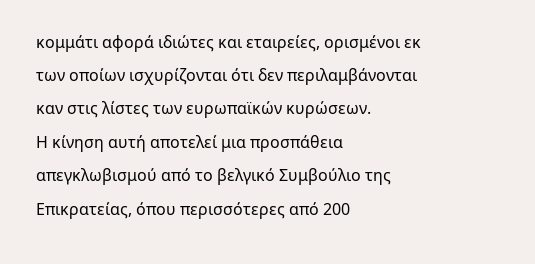κομμάτι αφορά ιδιώτες και εταιρείες, ορισμένοι εκ των οποίων ισχυρίζονται ότι δεν περιλαμβάνονται καν στις λίστες των ευρωπαϊκών κυρώσεων.
Η κίνηση αυτή αποτελεί μια προσπάθεια απεγκλωβισμού από το βελγικό Συμβούλιο της Επικρατείας, όπου περισσότερες από 200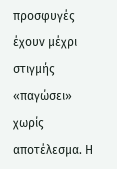προσφυγές έχουν μέχρι στιγμής «παγώσει» χωρίς αποτέλεσμα. Η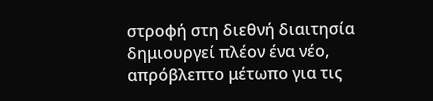στροφή στη διεθνή διαιτησία δημιουργεί πλέον ένα νέο, απρόβλεπτο μέτωπο για τις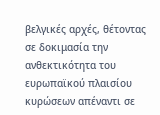βελγικές αρχές, θέτοντας σε δοκιμασία την ανθεκτικότητα του ευρωπαϊκού πλαισίου κυρώσεων απέναντι σε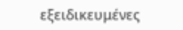εξειδικευμένες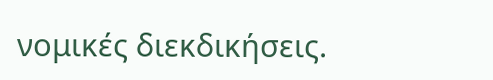νομικές διεκδικήσεις.